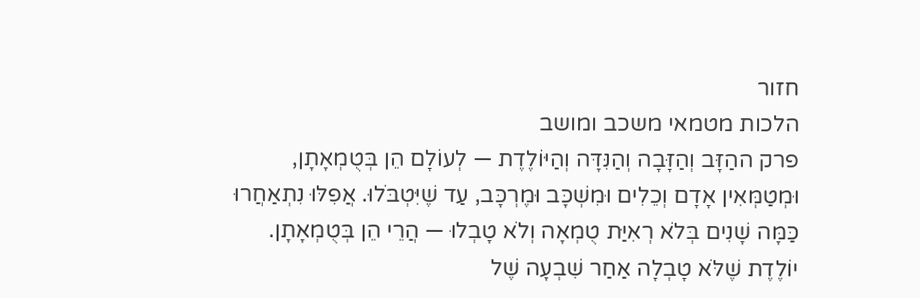חזור
הלכות מטמאי משכב ומושב
פרק ההַזָּב וְהַזָּבָה וְהַנִּדָּה וְהַיּוֹלֶדֶת — לְעוֹלָם הֵן בְּטֻמְאָתָן, וּמְטַמְּאִין אָדָם וְכֵלִים וּמִשְׁכָּב וּמֶרְכָּב, עַד שֶׁיִּטְבֹּלוּ. אֲפִלּוּ נִתְאַחֲרוּ כַּמָּה שָׁנִים בְּלֹא רְאִיַּת טֻמְאָה וְלֹא טָבְלוּ — הֲרֵי הֵן בְּטֻמְאָתָן.
יוֹלֶדֶת שֶׁלֹּא טָבְלָה אַחַר שִׁבְעָה שֶׁל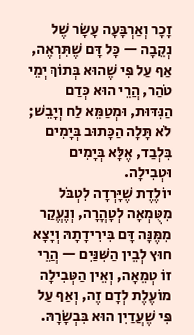זָכָר וְאַרְבָּעָה עָשָׂר שֶׁל נְקֵבָה — כָּל דָּם שֶׁתִּרְאֶה, אַף עַל פִּי שֶׁהוּא בְּתוֹךְ יְמֵי טֹהַר, הֲרֵי הוּא כְּדַם הַנִּדּוּת, וּמְטַמֵּא לַח וְיָבֵשׁ; לֹא תָּלָה הַכָּתוּב בְּיָמִים בִּלְבַד, אֶלָּא בְּיָמִים וּטְבִילָה.
יוֹלֶדֶת שֶׁיָּרְדָה לִטְבֹּל מִטֻּמְאָה לְטָהֳרָה, וְנֶעֱקַר מִמֶּנָּה דָּם בִּירִידָתָהּ וְיָצָא חוּץ לְבֵין הַשִּׁנַּיִם — הֲרֵי זוֹ טְמֵאָה, וְאֵין הַטְּבִילָה מוֹעֶלֶת לְדָם זֶה, וְאַף עַל פִּי שֶׁעֲדַיִן הוּא בִּבְשָׂרָהּ.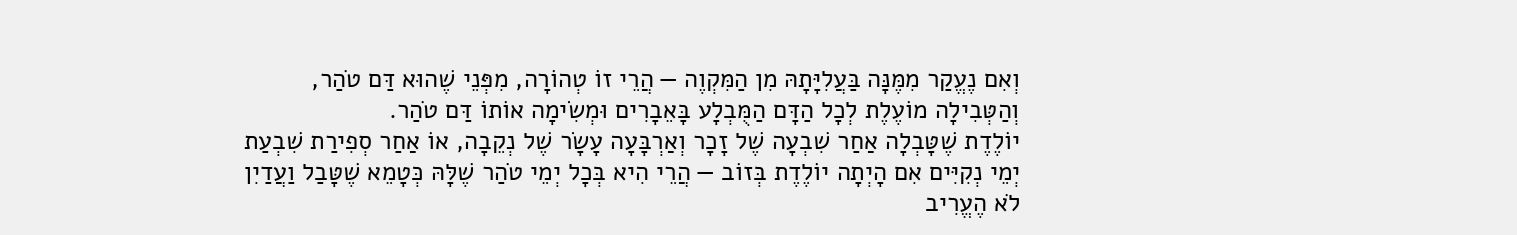וְאִם נֶעֱקַר מִמֶּנָּה בַּעֲלִיָּתָהּ מִן הַמִּקְוֶה — הֲרֵי זוֹ טְהוֹרָה, מִפְּנֵי שֶׁהוּא דַּם טֹהַר, וְהַטְּבִילָה מוֹעֶלֶת לְכָל הַדָּם הַמֻּבְלָע בָּאֵבָרִים וּמְשִׂימָה אוֹתוֹ דַּם טֹהַר.
יוֹלֶדֶת שֶׁטָּבְלָה אַחַר שִׁבְעָה שֶׁל זָכָר וְאַרְבָּעָה עָשָׂר שֶׁל נְקֵבָה, אוֹ אַחַר סְפִירַת שִׁבְעַת יְמֵי נְקִיִּים אִם הָיְתָה יוֹלֶדֶת בְּזוֹב — הֲרֵי הִיא בְּכָל יְמֵי טֹהַר שֶׁלָּהּ כְּטָמֵא שֶׁטָּבַל וַעֲדַיִן לֹא הֶעֱרִיב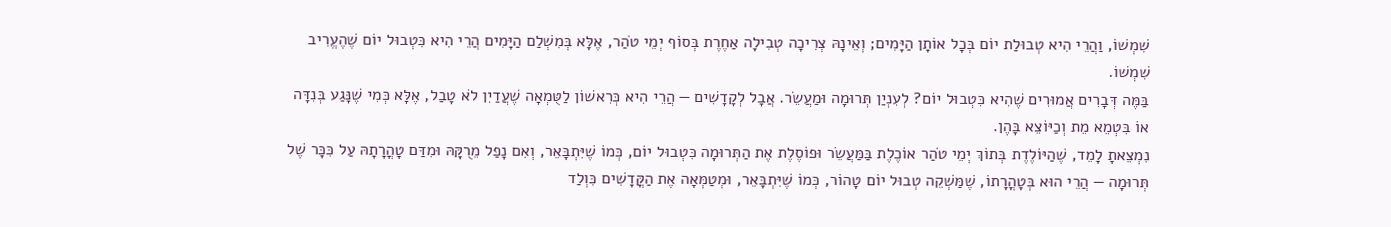שִׁמְשׁוֹ, וַהֲרֵי הִיא טְבוּלַת יוֹם בְּכָל אוֹתָן הַיָּמִים; וְאֵינָהּ צְרִיכָה טְבִילָה אַחֶרֶת בְּסוֹף יְמֵי טֹהַר, אֶלָּא בְּמִשְׁלַם הַיָּמִים הֲרֵי הִיא כִּטְבוּל יוֹם שֶׁהֶעֱרִיב שִׁמְשׁוֹ.
בַּמֶּה דְּבָרִים אֲמוּרִים שֶׁהִיא כִּטְבוּל יוֹם? לְעִנְיַן תְּרוּמָה וּמַעֲשֵׂר. אֲבָל לְקָדָשִׁים — הֲרֵי הִיא כְּרִאשׁוֹן לַטֻּמְאָה שֶׁעֲדַיִן לֹא טָבַל, אֶלָּא כְּמִי שֶׁנָּגַע בְּנִדָּה אוֹ בִּטְמֵא מֵת וְכַיּוֹצֵא בָּהֶן.
נִמְצֵאתָ לָמֵד, שֶׁהַיּוֹלֶדֶת בְּתוֹךְ יְמֵי טֹהַר אוֹכֶלֶת בַּמַּעֲשֵׂר וּפוֹסֶלֶת אֶת הַתְּרוּמָה כִּטְבוּל יוֹם, כְּמוֹ שֶׁיִּתְבָּאֵר, וְאִם נָפַל מֵרֻקָּהּ וּמִדַּם טָהֳרָתָהּ עַל כִּכָּר שֶׁל תְּרוּמָה — הֲרֵי הוּא בְּטָהֳרָתוֹ, שֶׁמַּשְׁקֵה טְבוּל יוֹם טָהוֹר, כְּמוֹ שֶׁיִּתְבָּאֵר, וּמְטַמְּאָה אֶת הַקֳּדָשִׁים כִּוְלַד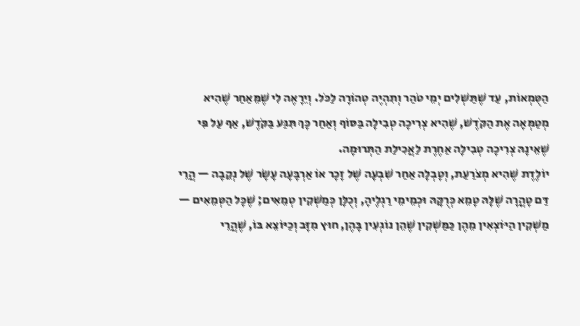הַטֻּמְאוֹת, עַד שֶׁתַּשְׁלִים יְמֵי טֹהַר וְתִהְיֶה טְהוֹרָה לַכֹּל. וְיֵרָאֶה לִי שֶׁמֵּאַחַר שֶׁהִיא מְטַמְּאָה אֶת הַקֹּדֶשׁ, שֶׁהִיא צְרִיכָה טְבִילָה בַּסּוֹף וְאַחַר כָּךְ תִּגַּע בַּקֹּדֶשׁ, אַף עַל פִּי שֶׁאֵינָהּ צְרִיכָה טְבִילָה אַחֶרֶת לַאֲכִילַת הַתְּרוּמָה.
יוֹלֶדֶת שֶׁהִיא מְצֹרַעַת, וְטָבְלָה אַחַר שִׁבְעָה שֶׁל זָכָר אוֹ אַרְבָּעָה עָשָׂר שֶׁל נְקֵבָה — הֲרֵי דַּם טָהֳרָה שֶׁלָּהּ טָמֵא כְּרֻקָּהּ וּכְמֵימֵי רַגְלֶיהָ, וְכֻלָּן כְּמַשְׁקִין טְמֵאִים; שֶׁכָּל הַטְּמֵאִים — מַשְׁקִין הַיּוֹצְאִין מֵהֶן כַּמַּשְׁקִין שֶׁהֵן נוֹגְעִין בָּהֶן, חוּץ מִזָּב וְכַיּוֹצֵא בּוֹ, שֶׁהֲרֵי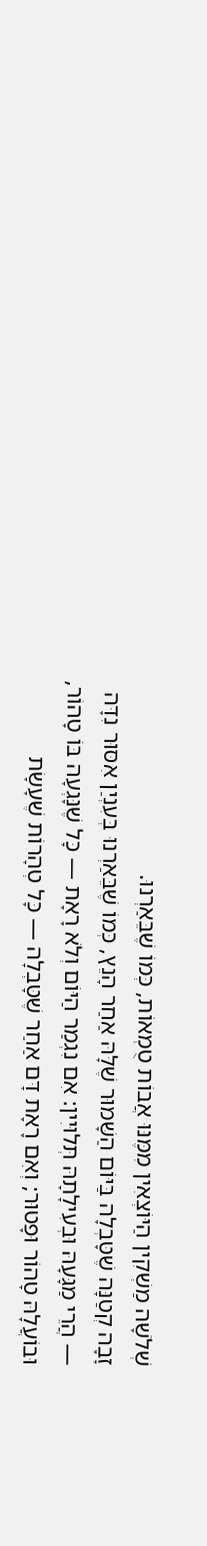שְׁלֹשָׁה מַשְׁקִין הַיּוֹצְאִין מִמֶּנּוּ אֲבוֹת טֻמְאוֹת, כְּמוֹ שֶׁבֵּאַרְנוּ.
זָבָה קְטַנָּה שֶׁטָּבְלָה בַּיּוֹם הַשָּׁמוּר שֶׁלָּהּ אַחַר הָנֵץ, כְּמוֹ שֶׁבֵּאַרְנוּ בְּעִנְיַן אִסּוּר נִדָּה — הֲרֵי מַגָּעָהּ וּבְעִילָתָהּ תְּלוּיִין: אִם נִגְמַר הַיּוֹם וְלֹא רָאָת — כָּל שֶׁנָּגְעָה בּוֹ טָהוֹר, וּבוֹעֲלָהּ טָהוֹר וּפָטוּר; וְאִם רָאָת דָּם אַחַר שֶׁטָּבְלָה — כָּל טְהָרוֹת שֶׁעָשָׂת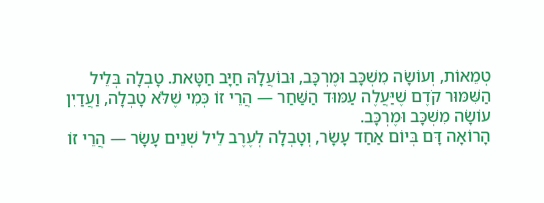טְמֵאוֹת, וְעוֹשָׂה מִשְׁכָּב וּמֶרְכָּב, וּבוֹעֲלָהּ חַיָּב חַטָּאת. טָבְלָה בְּלֵיל הַשִּׁמּוּר קֹדֶם שֶׁיַּעֲלֶה עַמּוּד הַשַּׁחַר — הֲרֵי זוֹ כְּמִי שֶׁלֹּא טָבְלָה, וַעֲדַיִן עוֹשָׂה מִשְׁכָּב וּמֶרְכָּב.
הָרוֹאָה דָּם בְּיוֹם אַחַד עָשָׂר, וְטָבְלָה לְעֶרֶב לֵיל שְׁנֵים עָשָׂר — הֲרֵי זוֹ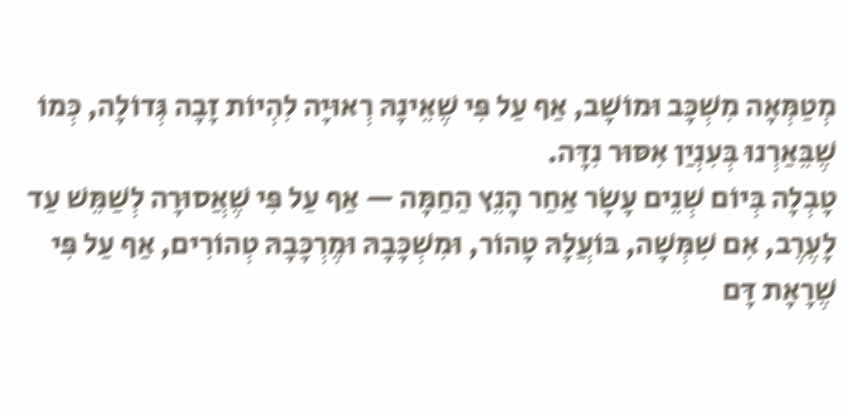מְטַמְּאָה מִשְׁכָּב וּמוֹשָׁב, אַף עַל פִּי שֶׁאֵינָהּ רְאוּיָה לִהְיוֹת זָבָה גְּדוֹלָה, כְּמוֹ שֶׁבֵּאַרְנוּ בְּעִנְיַן אִסּוּר נִדָּה.
טָבְלָה בְּיוֹם שְׁנֵים עָשָׂר אַחַר הָנֵץ הַחַמָּה — אַף עַל פִּי שֶׁאֲסוּרָה לְשַׁמֵּשׁ עַד לָעֶרֶב, אִם שִׁמְּשָׁה, בּוֹעֲלָהּ טָהוֹר, וּמִשְׁכָּבָהּ וּמֶרְכָּבָהּ טְהוֹרִים, אַף עַל פִּי שֶׁרָאָת דָּם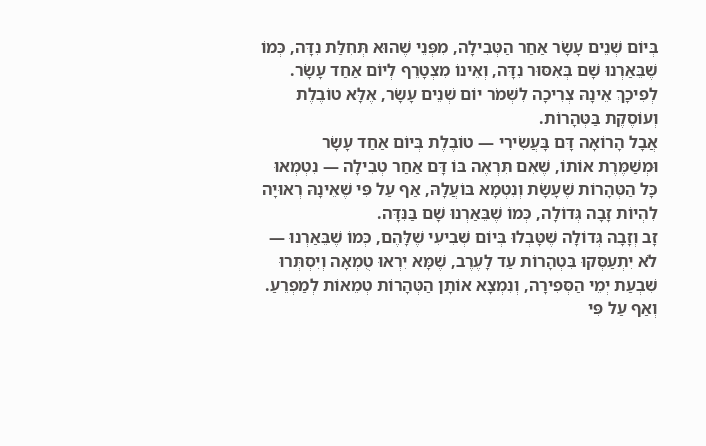בְּיוֹם שְׁנֵים עָשָׂר אַחַר הַטְּבִילָה, מִפְּנֵי שֶׁהוּא תְּחִלַּת נִדָּה, כְּמוֹ שֶׁבֵּאַרְנוּ שָׁם בְּאִסּוּר נִדָּה, וְאֵינוֹ מִצְטָרֵף לְיוֹם אַחַד עָשָׂר. לְפִיכָךְ אֵינָהּ צְרִיכָה לִשְׁמֹר יוֹם שְׁנֵים עָשָׂר, אֶלָּא טוֹבֶלֶת וְעוֹסֶקֶת בַּטְּהָרוֹת.
אֲבָל הָרוֹאָה דָּם בָּעֲשִׂירִי — טוֹבֶלֶת בְּיוֹם אַחַד עָשָׂר וּמְשַׁמֶּרֶת אוֹתוֹ, שֶׁאִם תִּרְאֶה בּוֹ דָּם אַחַר טְבִילָה — נִטְמְאוּ כָּל הַטְּהָרוֹת שֶׁעָשָׂת וְנִטְמָא בּוֹעֲלָהּ, אַף עַל פִּי שֶׁאֵינָהּ רְאוּיָה לִהְיוֹת זָבָה גְּדוֹלָה, כְּמוֹ שֶׁבֵּאַרְנוּ שָׁם בַּנִּדָּה.
זָב וְזָבָה גְּדוֹלָה שֶׁטָּבְלוּ בְּיוֹם שְׁבִיעִי שֶׁלָּהֶם, כְּמוֹ שֶׁבֵּאַרְנוּ — לֹא יִתְעַסְּקוּ בִּטְהָרוֹת עַד לָעֶרֶב, שֶׁמָּא יִרְאוּ טֻמְאָה וְיִסְתְּרוּ שִׁבְעַת יְמֵי הַסְּפִירָה, וְנִמְצָא אוֹתָן הַטְּהָרוֹת טְמֵאוֹת לְמַפְרֵעַ.
וְאַף עַל פִּי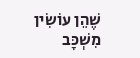שֶׁהֵן עוֹשִׂין מִשְׁכָּב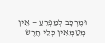וּמֶרְכָּב לְמַפְרֵעַ — אֵין מְטַמְּאִין כְּלֵי חֶרֶשׂ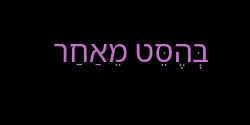בְּהֶסֵּט מֵאַחַר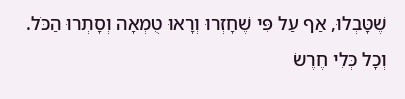שֶׁטָּבְלוּ, אַף עַל פִּי שֶׁחָזְרוּ וְרָאוּ טֻמְאָה וְסָתְרוּ הַכֹּל. וְכָל כְּלִי חֶרֶשׂ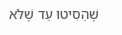שֶׁהֵסִיטוּ עַד שֶׁלֹּא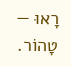רָאוּ — טָהוֹר.